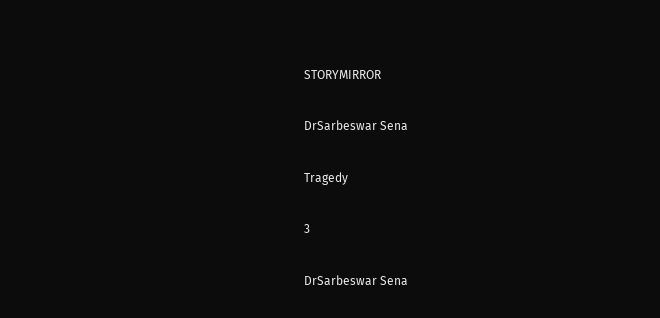STORYMIRROR

DrSarbeswar Sena

Tragedy

3

DrSarbeswar Sena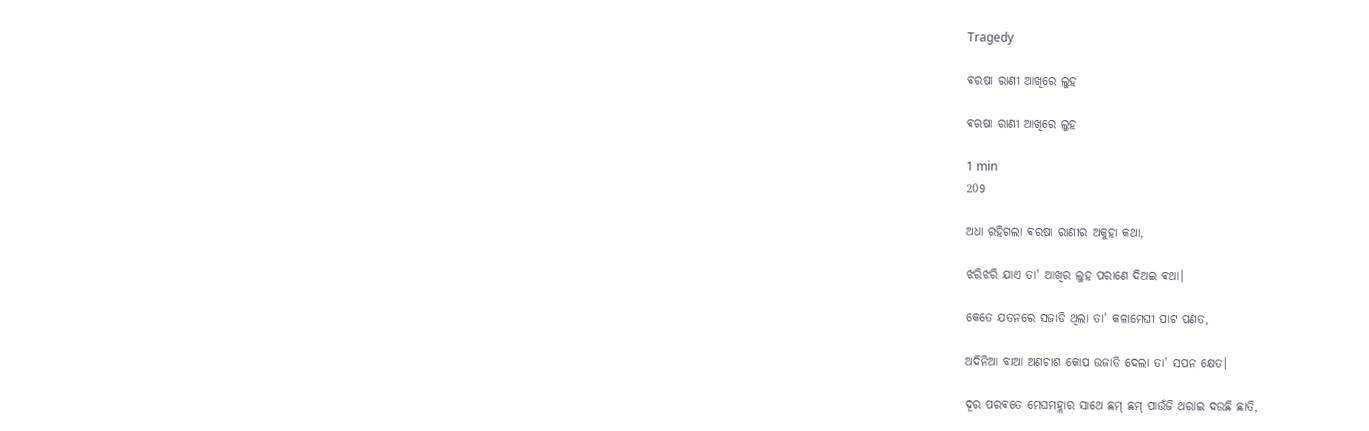Tragedy

ଵରଷା ରାଣୀ ଆଖିରେ ଲୁହ

ଵରଷା ରାଣୀ ଆଖିରେ ଲୁହ

1 min
209

ଅଧା ରହିଗଲା ଵରଷା ରାଣୀର ଅକୁହା କଥା,

ଝରିଝରି ଯାଏ ତା' ଆଖିର ଲୁହ ପରାଣେ ଦିଅଇ ଵଥା।

କେତେ ଯତନରେ ସଜାଡି ଥିଲା ତା' କଳାମେଘୀ ପାଟ ପଣତ,

ଅଦିନିଆ ବାଆ ଅଣଚାଶ କୋପ ଉଜାଡି ଦେଲା ତା' ସପନ କ୍ଷେତ।

ଦୂର ପରଵତେ ମେଘମହ୍ଲାର ସାଥେ ଛମ୍ ଛମ୍ ପାଉଁଜି ଥରାଇ ଦଉଛି ଛାତି,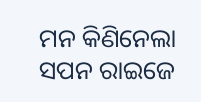ମନ କିଣିନେଲା ସପନ ରାଇଜେ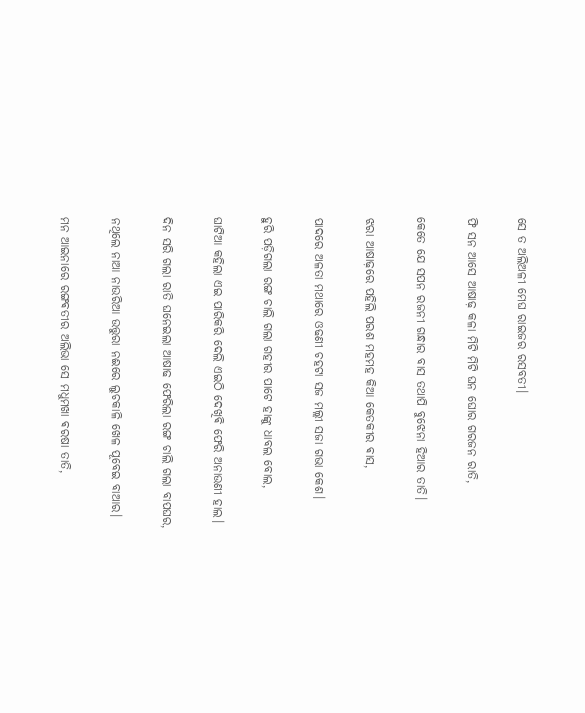ସେ ତ ଅଲିଅଳୀ ମେଘ ରାଇଜର ରସବତୀ।

ଫି ସନ ଆସେ ଆଷାଢ଼ କଳା ମିଟି ମିଟି ଘନ ଘୋର ଗରଜନ ରାତି,

କେତେ ଯେ ସପନ ରଜନୀ ଗନ୍ଧାର ବାସ ତଥାପି ବୁଝେନା ହିଆର ତାତି।

ଝରା ଆଷାଢ଼ରେ ପହିଲି ପରଶ ମହମହ କିଆ କେତକୀର ଵାସ,

ପାଦରେ ଅଳତା ମଥାରେ ଓଢଣୀ ଚହଟା ସଜ ମଲ୍ଲୀ ସଜା ଗଭା କେଶ।

ହୁରି ପଡ଼ିଗଲା ରଙ୍ଗ ଚାଲି ଗଲା ଗହୀର ପାଟେ ହାଙ୍କୁ ଧାବଲ ବୋଲ,

ଘାଟିଆ କହିଲା ଏଇ ପାରିକରି ଦେଲି ଏଇଠି ଦେଖିଵି ଫେରି ଅନାଉଣୀ ହାଲ।

ଦିନ ସରି ଗଲା ରାତି ଘନେଇଲା ଆଷାଢ ଫେରିଲା ରଙ୍ଗ ଚାଲି ଗଲା ବାପଘର,

ନଥିଲେ ନାଆ ନାଉରିଆ ଉତ୍ତୁରା ନଈରେ ଲୁଚକାଳି ଖେଳ ପୂବେଇ ବାଆର।

ମନ ଆଇନାରେ ରଙ୍ଗଵତୀର ଅଲିଭା ସେ ମଧୁମଖା ଵରଷା ତାତି,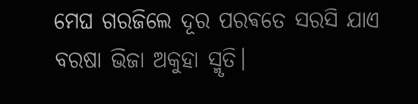ମେଘ ଗରଜିଲେ ଦୂର ପରଵତେ ସରସି ଯାଏ ବରଷା ଭିଜା ଅକୁହା ସ୍ମୃତି।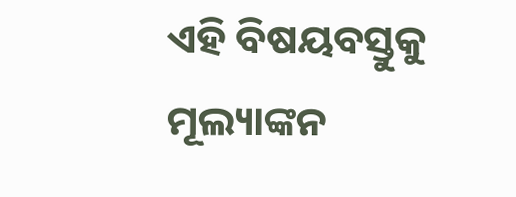ଏହି ବିଷୟବସ୍ତୁକୁ ମୂଲ୍ୟାଙ୍କନ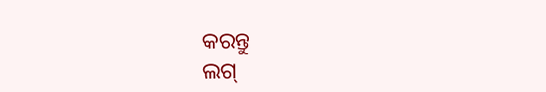କରନ୍ତୁ
ଲଗ୍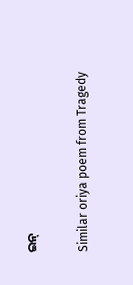ଇନ୍

Similar oriya poem from Tragedy